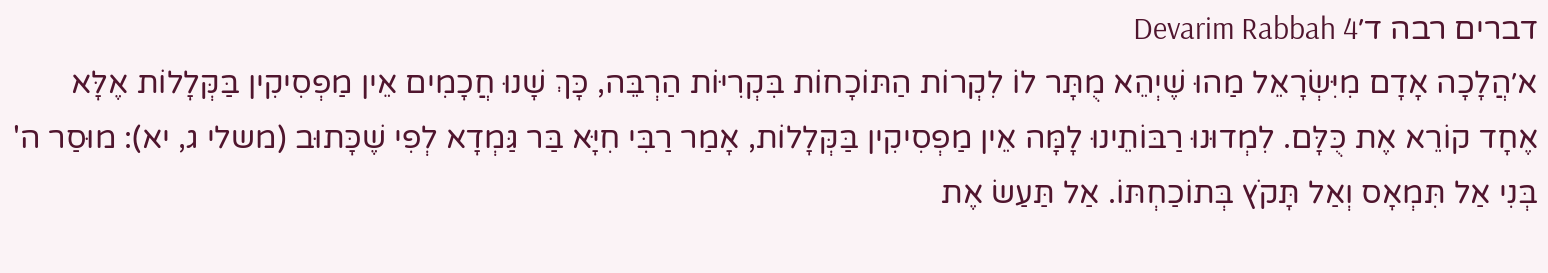דברים רבה ד׳Devarim Rabbah 4
א׳הֲלָכָה אָדָם מִיִּשְׂרָאֵל מַהוּ שֶׁיְהֵא מֻתָּר לוֹ לִקְרוֹת הַתּוֹכָחוֹת בִּקְרִיּוֹת הַרְבֵּה, כָּךְ שָׁנוּ חֲכָמִים אֵין מַפְסִיקִין בַּקְּלָלוֹת אֶלָּא אֶחָד קוֹרֵא אֶת כֻּלָּם. לִמְדוּנוּ רַבּוֹתֵינוּ לָמָּה אֵין מַפְסִיקִין בַּקְּלָלוֹת, אָמַר רַבִּי חִיָּא בַּר גַּמְדָא לְפִי שֶׁכָּתוּב (משלי ג, יא): מוּסַר ה' בְּנִי אַל תִּמְאָס וְאַל תָּקֹץ בְּתוֹכַחְתּוֹ. אַל תַּעַשׂ אֶת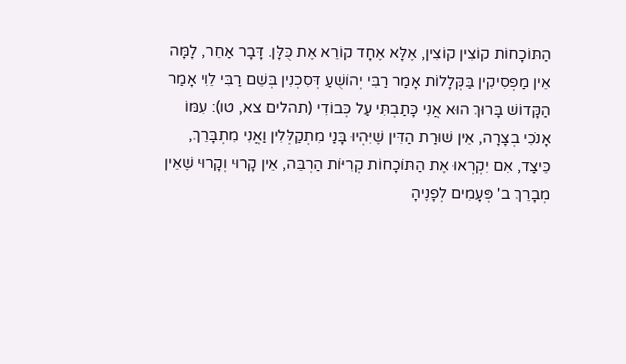הַתּוֹכָחוֹת קוֹצִין קוֹצִין, אֶלָּא אֶחָד קוֹרֵא אֶת כֻּלָּן. דָּבָר אַחֵר, לָמָּה אֵין מַפְסִיקִין בַּקְּלָלוֹת אָמַר רַבִּי יְהוֹשֻׁעַ דְּסִכְנִין בְּשֵׁם רַבִּי לֵוִי אָמַר הַקָּדוֹשׁ בָּרוּךְ הוּא אֲנִי כָּתַבְתִּי עַל כְּבוֹדִי (תהלים צא, טו): עִמּוֹ אָנֹכִי בְצָרָה, אֵין שׁוּרַת הַדִּין שֶׁיִּהְיוּ בָּנַי מִתְקַלְּלִין וַאֲנִי מִתְבָּרֵךְ, כֵּיצַד, אִם יִקְרְאוּ אֶת הַתּוֹכָחוֹת קְרִיּוֹת הַרְבֵּה, אֵין קָרוּי וְקָרוּי שֶׁאֵין מְבָרֵךְ ב' פְּעָמִים לְפָנֶיהָ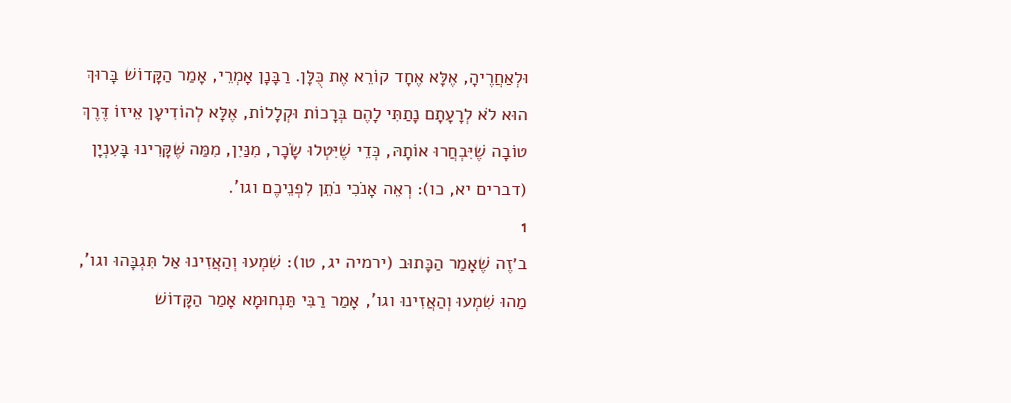וּלְאַחֲרֶיהָ, אֶלָּא אֶחָד קוֹרֵא אֶת כֻּלָּן. רַבָּנָן אָמְרֵי, אָמַר הַקָּדוֹשׁ בָּרוּךְ הוּא לֹא לְרָעָתָם נָתַתִּי לָהֶם בְּרָכוֹת וּקְלָלוֹת, אֶלָּא לְהוֹדִיעָן אֵיזוֹ דֶּרֶךְ טוֹבָה שֶׁיִּבְחֲרוּ אוֹתָהּ, כְּדֵי שֶׁיִּטְלוּ שָׂכָר, מִנַּיִן, מִמַּה שֶּׁקָּרִינוּ בָּעִנְיָן (דברים יא, כו): רְאֵה אָנֹכִי נֹתֵן לִפְנֵיכֶם וגו'.
1
ב׳זֶה שֶׁאָמַר הַכָּתוּב (ירמיה יג, טו): שִׁמְעוּ וְהַאֲזִינוּ אַל תִּגְבָּהוּ וגו', מַהוּ שִׁמְעוּ וְהַאֲזִינוּ וגו', אָמַר רַבִּי תַּנְחוּמָא אָמַר הַקָּדוֹשׁ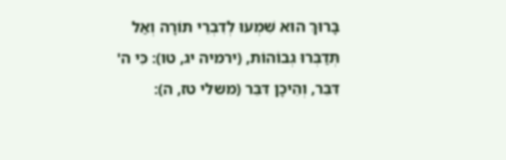בָּרוּךְ הוּא שִׁמְעוּ לְדִבְרֵי תוֹרָה וְאַל תְּדַבְּרוּ גְבוֹהוֹת, (ירמיה יג, טו): כִּי ה' דִּבֵּר, וְהֵיכָן דִּבֵּר (משלי טז, ה):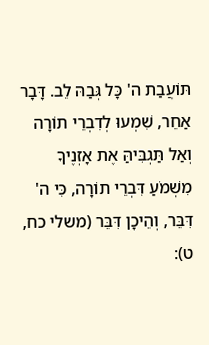תּוֹעֲבַת ה' כָּל גְּבַהּ לֵב. דָּבָר אַחֵר, שִׁמְעוּ לְדִבְרֵי תוֹרָה וְאַל תַּגְבִּיהַּ אֶת אָזְנֶיךָ מִשְׁמֹעַ דִּבְרֵי תוֹרָה, כִּי ה' דִּבֵּר, וְהֵיכָן דִּבֵּר (משלי כח, ט):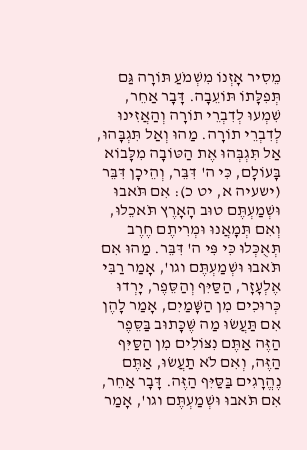מֵסִיר אָזְנוֹ מִשְׁמֹעַ תּוֹרָה גַּם תְּפִלָּתוֹ תּוֹעֵבָה. דָּבָר אַחֵר, שִׁמְעוּ לְדִבְרֵי תוֹרָה וְהַאֲזִינוּ לְדִבְרֵי תוֹרָה. מַהוּ וְאַל תִּגְבָּהוּ, אַל תִּגְבְּהוּ אֶת הַטּוֹבָה מִלָּבוֹא בָּעוֹלָם, כִּי ה' דִּבֵּר, וְהֵיכָן דִּבֵּר (ישעיה א, יט כ): אִם תֹּאבוּ וּשְׁמַעְתֶּם טוּב הָאָרֶץ תֹּאכֵלוּ, וְאִם תְּמָאֲנוּ וּמְרִיתֶם חֶרֶב תְּאֻכְּלוּ כִּי פִּי ה' דִּבֵּר. מַהוּ אִם תֹּאבוּ וּשְׁמַעְתֶּם וגו', אָמַר רַבִּי אֶלְעָזָר, הַסַּיִּף וְהַסֵּפֶר, יָרְדוּ כְּרוּכִים מִן הַשָּׁמַיִם, אָמַר לָהֶן אִם תַּעֲשׂוּ מַה שֶּׁכָּתוּב בַּסֵּפֶר הַזֶּה אַתֶּם נִצּוֹלִים מִן הַסַּיִּף הַזֶּה, וְאִם לֹא תַעֲשׂוּ, אַתֶּם נֶהֱרָגִים בַּסַּיִּף הַזֶּה. דָּבָר אַחֵר, אִם תֹּאבוּ וּשְׁמַעְתֶּם וגו', אָמַר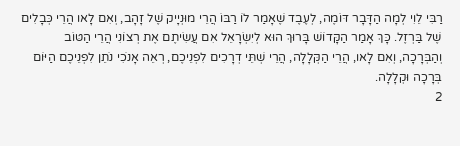רַבִּי לֵוִי לְמָה הַדָּבָר דּוֹמֶה, לְעֶבֶד שֶׁאָמַר לוֹ רַבּוֹ הֲרֵי מוּנְיָיק שֶׁל זָהָב, וְאִם לָאו הֲרֵי כְּבָלִים שֶׁל בַּרְזֶל. כָּךְ אָמַר הַקָּדוֹשׁ בָּרוּךְ הוּא לְיִשְׂרָאֵל אִם עֲשִׂיתֶם אֶת רְצוֹנִי הֲרֵי הַטּוֹב וְהַבְּרָכָה, וְאִם לָאו, הֲרֵי הַקְּלָלָה, הֲרֵי שְׁתֵּי דְרָכִים לִפְנֵיכֶם, רְאֵה אָנֹכִי נֹתֵן לִפְנֵיכֶם הַיּוֹם בְּרָכָה וּקְלָלָה.
2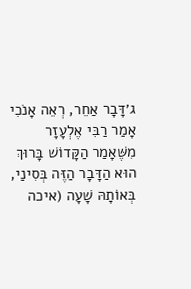ג׳דָּבָר אַחֵר, רְאֵה אָנֹכִי אָמַר רַבִּי אֶלְעָזָר מִשֶּׁאָמַר הַקָּדוֹשׁ בָּרוּךְ הוּא הַדָּבָר הַזֶּה בְּסִינַי, בְּאוֹתָהּ שָׁעָה (איכה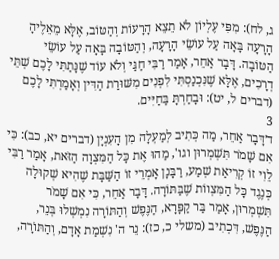ג, לח): מִפִּי עֶלְיוֹן לֹא תֵצֵא הָרָעוֹת וְהַטּוֹב, אֶלָּא מֵאֵלֶיהָ הָרָעָה בָּאָה עַל עוֹשֵׂי הָרָעָה, וְהַטּוֹבָה בָּאָה עַל עוֹשֵׂי הַטּוֹבָה. דָּבָר אַחֵר, אָמַר רַבִּי חַגַּי וְלֹא עוֹד שֶׁנָּתַתִּי לָכֶם שְׁתֵּי דְרָכִים, אֶלָּא שֶׁנִּכְנַסְתִּי לִפְנִים מִשּׁוּרַת הַדִּין וְאָמַרְתִּי לָכֶם (דברים ל, יט): וּבָחַרְתָּ בַּחַיִּים.
3
ד׳דָּבָר אַחֵר, מַה כְּתִיב לְמַעְלָה מִן הָעִנְיָן (דברים יא, כב): כִּי אִם שָׁמֹר תִּשְׁמְרוּן וגו', מַהוּ אֶת כָּל הַמִּצְוָה הַזֹּאת, אָמַר רַבִּי לֵוִי זוֹ קְרִיאַת שְׁמַע, רַבָּנָן אָמְרֵי זוֹ הַשַּׁבָּת שֶׁהִיא שְׁקוּלָה כְּנֶגֶד כָּל הַמִּצְווֹת שֶׁבַּתּוֹרָה. דָּבָר אַחֵר, כִּי אִם שָׁמֹר תִּשְׁמְרוּן, אָמַר בַּר קַפָּרָא, הַנֶּפֶשׁ וְהַתּוֹרָה נִמְשְׁלוּ בְּנֵר, הַנֶּפֶשׁ, דִּכְתִיב (משלי כ, כז): נֵר ה' נִשְׁמַת אָדָם, וְהַתּוֹרָה,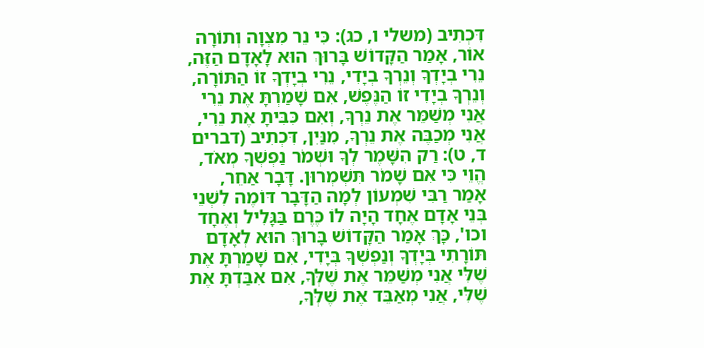דִּכְתִיב (משלי ו, כג): כִּי נֵר מִצְוָה וְתוֹרָה אוֹר, אָמַר הַקָּדוֹשׁ בָּרוּךְ הוּא לָאָדָם הַזֶּה, נֵרִי בְיָדְךָ וְנֵרְךָ בְיָדִי, נֵרִי בְיָדְךָ זוֹ הַתּוֹרָה, וְנֵרְךָ בְיָדִי זוֹ הַנֶּפֶשׁ, אִם שָׁמַרְתָּ אֶת נֵרִי אֲנִי מְשַׁמֵּר אֶת נֵרְךָ, וְאִם כִּבִּיתָ אֶת נֵרִי, אֲנִי מְכַבֶּה אֶת נֵרְךָ, מִנַּיִן, דִּכְתִיב (דברים ד, ט): רַק הִשָּׁמֶר לְךָ וּשְׁמֹר נַפְשְׁךָ מְאֹד, הֱוֵי כִּי אִם שָׁמֹר תִּשְׁמְרוּן. דָּבָר אַחֵר, אָמַר רַבִּי שִׁמְעוֹן לְמָה הַדָּבָר דּוֹמֶה לִשְׁנֵי בְּנֵי אָדָם אֶחָד הָיָה לוֹ כֶּרֶם בַּגָּלִיל וְאֶחָד וכו', כָּךְ אָמַר הַקָּדוֹשׁ בָּרוּךְ הוּא לְאָדָם תּוֹרָתִי בְּיָדְךָ וְנַפְשְׁךָ בְּיָדִי, אִם שָׁמַרְתָּ אֶת שֶׁלִּי אֲנִי מְשַׁמֵּר אֶת שֶׁלְּךָ, אִם אִבַּדְתָּ אֶת שֶׁלִּי, אֲנִי מְאַבֵּד אֶת שֶׁלְּךָ,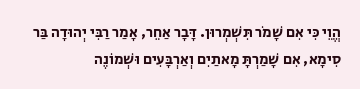הֱוֵי כִּי אִם שָׁמֹר תִּשְׁמְרוּן. דָּבָר אַחֵר, אָמַר רַבִּי יְהוּדָה בַּר סִימָא, אִם שָׁמַרְתָּ מָאתַיִם וְאַרְבָּעִים וּשְׁמוֹנֶה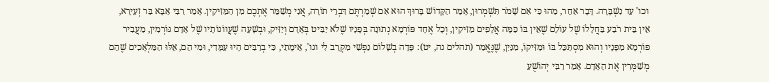וכו' עַד נִשְׁבָּרָה. דָּבָר אַחֵר, מַהוּ כִּי אִם שָׁמֹר תִּשְׁמְרוּן, אָמַר הַקָּדוֹשׁ בָּרוּךְ הוּא אִם שְׁמַרְתֶּם דִּבְרֵי תוֹרָה, אֲנִי מְשַׁמֵּר אֶתְכֶם מִן הַמַּזִּיקִין. אָמַר רַבִּי אַבָּא בַּר זְעִירָא, אֵין בֵּית רֹבַע בַּחֲלָלוֹ שֶׁל עוֹלָם שֶׁאֵין בּוֹ כַּמָּה אֲלָפִים מַזִּיקִין, וְכָל אֶחָד פּוֹרְמָא נְתוּנָה בְּפָנָיו שֶׁלֹא יַבִּיט בְּאָדָם וְיַזִּיק, וּבְשָׁעָה שֶׁעֲווֹנוֹתָיו שֶׁל אָדָם גּוֹרְמִין, מַעֲבִיר פּוֹרְמָא מִפָּנָיו וְהוּא מִסְתַּכֵּל בּוֹ וּמַזִּיקוֹ, מִנַּיִן, שֶׁנֶּאֱמַר (תהלים נה, יט): פָּדָה בְשָׁלוֹם נַפְשִׁי מִקְּרָב לִי וגו', אֵימָתַי, כִּי בְרַבִּים הָיוּ עִמָּדִי, וּמִי הֵם, אֵלּוּ הַמַּלְאָכִים שֶׁהֵם מְשַׁמְּרִין אֶת הָאָדָם. אָמַר רַבִּי יְהוֹשֻׁעַ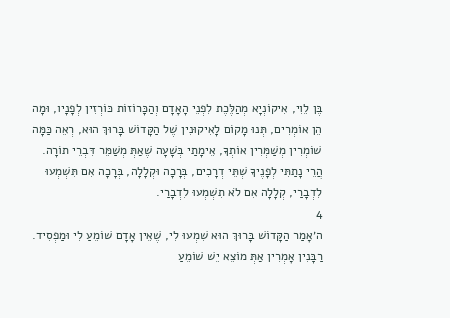בֶּן לֵוִי, אִיקוֹנְיָא מְהַלֶּכֶת לִפְנֵי הָאָדָם וְהַכָּרוֹזוֹת כּוֹרְזִין לְפָנָיו, וּמָה הֵן אוֹמְרִים, תְּנוּ מָקוֹם לָאִיקוּנִין שֶׁל הַקָּדוֹשׁ בָּרוּךְ הוּא, רְאֵה כַּמָּה שׁוֹמְרִין מְשַׁמְּרִין אוֹתְךָ, אֵימָתַי בְּשָׁעָה שֶׁאַתְּ מְשַׁמֵּר דִּבְרֵי תוֹרָה. הֲרֵי נָתַתִּי לְפָנֶיךָ שְׁתֵּי דְרָכִים, בְּרָכָה וּקְלָלָה, בְּרָכָה אִם תִּשְׁמְעוּ לִדְבָרַי, קְלָלָה אִם לֹא תִשְׁמְעוּ לִדְבָרַי.
4
ה׳אָמַר הַקָּדוֹשׁ בָּרוּךְ הוּא שִׁמְעוּ לִי, שֶׁאֵין אָדָם שׁוֹמֵעַ לִי וּמַפְסִיד. רַבָּנִין אָמְרִין אַתְּ מוֹצֵא יֵשׁ שׁוֹמֵעַ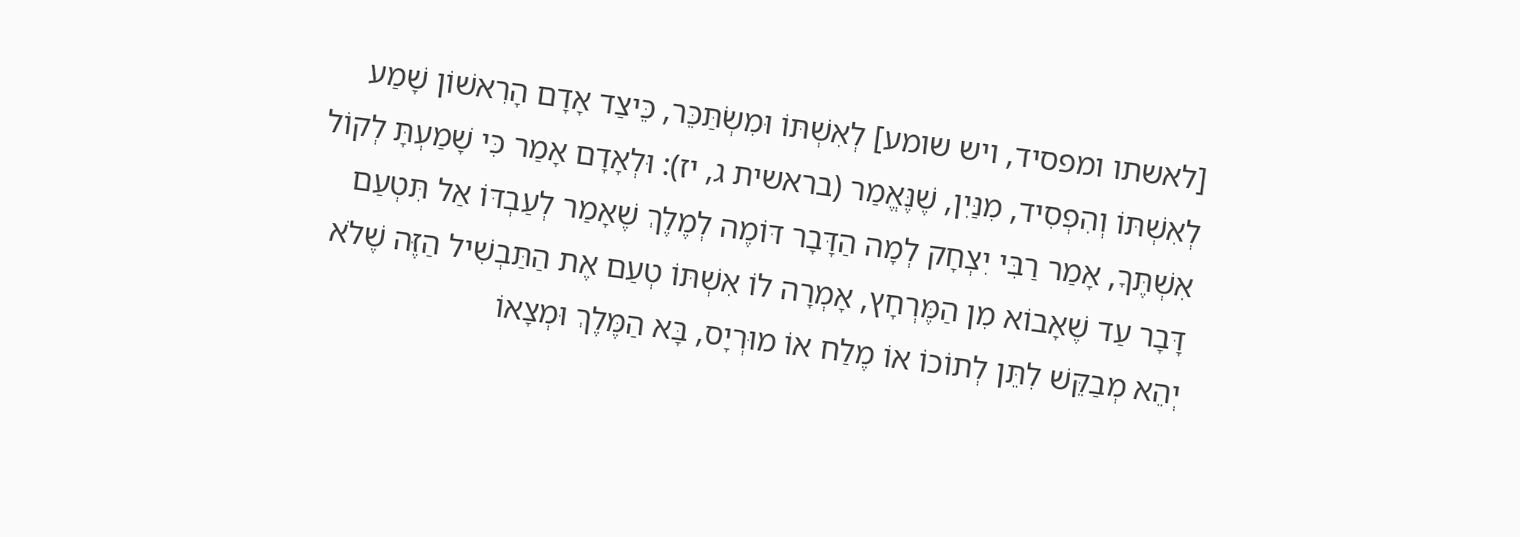[לאשתו ומפסיד, ויש שומע] לְאִשְׁתּוֹ וּמִשְׂתַּכֵּר, כֵּיצַד אָדָם הָרִאשׁוֹן שָׁמַע לְאִשְׁתּוֹ וְהִפְסִיד, מִנַּיִן, שֶׁנֶּאֱמַר (בראשית ג, יז): וּלְאָדָם אָמַר כִּי שָׁמַעְתָּ לְקוֹל אִשְׁתֶּךָ, אָמַר רַבִּי יִצְחָק לְמָה הַדָּבָר דּוֹמֶה לְמֶלֶךְ שֶׁאָמַר לְעַבְדּוֹ אַל תִּטְעַם דָּבָר עַד שֶׁאָבוֹא מִן הַמֶּרְחָץ, אָמְרָה לוֹ אִשְׁתּוֹ טְעַם אֶת הַתַּבְשִׁיל הַזֶּה שֶׁלֹא יְהֵא מְבַקֵּשׁ לִתֵּן לְתוֹכוֹ אוֹ מֶלַח אוֹ מוּרְיָס, בָּא הַמֶּלֶךְ וּמְצָאוֹ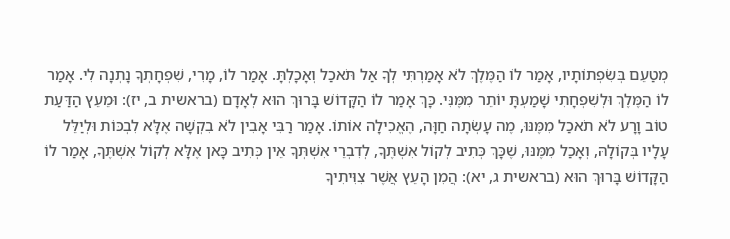מְטַעֵם בְּשִׂפְתוֹתָיו, אָמַר לוֹ הַמֶּלֶךְ לֹא אָמַרְתִּי לְךָ אַל תֹּאכַל וְאָכָלְתָּ. אָמַר לוֹ, מָרִי, שִׁפְחָתְךָ נָתְנָה לִי. אָמַר לוֹ הַמֶּלֶךְ וּלְשִׁפְחָתִי שָׁמַעְתָּ יוֹתֵר מִמֶּנִּי. כָּךְ אָמַר לוֹ הַקָּדוֹשׁ בָּרוּךְ הוּא לְאָדָם (בראשית ב, יז): וּמֵעֵץ הַדַּעַת טוֹב וָרָע לֹא תֹאכַל מִמֶּנּוּ, מֶה עָשְׂתָה חַוָּה, הֶאֱכִילָה אוֹתוֹ. אָמַר רַבִּי אָבִין לֹא בִקְשָׁה אֶלָּא לִבְכּוֹת וּלְיַלֵּל עָלָיו בְּקוֹלָהּ, וְאָכַל מִמֶּנּוּ, שֶׁכָּךְ כְּתִיב לְקוֹל אִשְׁתֶּךָ, לְדִבְרֵי אִשְׁתְּךָ אֵין כְּתִיב כָּאן אֶלָּא לְקוֹל אִשְׁתֶּךָ, אָמַר לוֹ הַקָּדוֹשׁ בָּרוּךְ הוּא (בראשית ג, יא): הֲמִן הָעֵץ אֲשֶׁר צִוִּיתִיךָ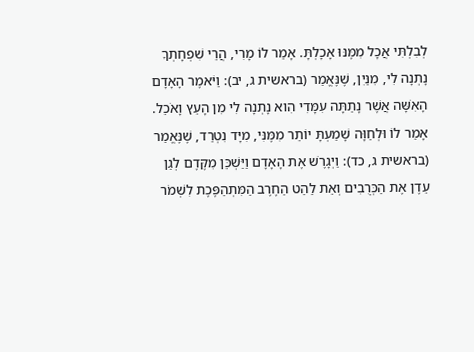לְבִלְתִּי אֲכָל מִמֶּנּוּ אָכָלְתָּ. אָמַר לוֹ מָרִי, הֲרֵי שִׁפְחָתְךָ נָתְנָה לִי, מִנַּיִן, שֶׁנֶּאֱמַר (בראשית ג, יב): וַיֹּאמֶר הָאָדָם הָאִשָּׁה אֲשֶׁר נָתַתָּה עִמָּדִי הִוא נָתְנָה לִי מִן הָעֵץ וָאֹכֵל. אָמַר לוֹ וּלְחַוָּה שָׁמַעְתָּ יוֹתֵר מִמֶּנִּי, מִיָּד נִטְרַד, שֶׁנֶּאֱמַר (בראשית ג, כד): וַיְגָרֶשׁ אֶת הָאָדָם וַיַּשְׁכֵּן מִקֶּדֶם לְגַן עֵדֶן אֶת הַכְּרֻבִים וְאֵת לַהַט הַחֶרֶב הַמִּתְהַפֶּכֶת לִשְׁמֹר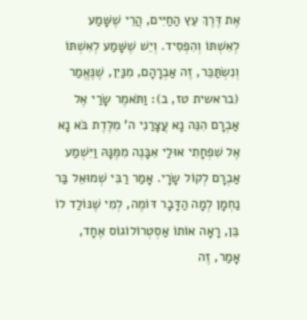אֶת דֶּרֶךְ עֵץ הַחַיִּים, הֲרֵי שֶׁשָּׁמַע לְאִשְׁתּוֹ וְהִפְסִיד. וְיֵשׁ שֶׁשָּׁמַע לְאִשְׁתּוֹ וְנִשְׂתַּכֵּר, זֶה אַבְרָהָם, מִנַּיִן, שֶׁנֶּאֱמַר (בראשית טז, ב): וַתֹּאמֶר שָׂרַי אֶל אַבְרָם הִנֵּה נָא עֲצָרַנִי ה' מִלֶּדֶת בֹּא נָא אֶל שִׁפְחָתִי אוּלַי אִבָּנֶה מִמֶּנָּהּ וַיִּשְׁמַע אַבְרָם לְקוֹל שָׂרָי. אָמַר רַבִּי שְׁמוּאֵל בַּר נַחְמָן לְמָה הַדָּבָר דּוֹמֶה, לְמִי שֶׁנּוֹלַד לוֹ בֵּן, רָאָה אוֹתוֹ אַסְטְרוֹלוֹגוֹס אֶחָד, אָמַר, זֶה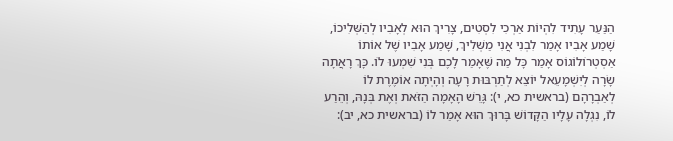הַנַּעַר עָתִיד לִהְיוֹת אַרְכִי לִסְטִים, צָרִיךְ הוּא לְאָבִיו לְהַשְּׁלִיכוֹ, שָׁמַע אָבִיו אָמַר לִבְנִי אֲנִי מַשְּׁלִיךְ, שָׁמַע אָבִיו שֶׁל אוֹתוֹ אַסְטְרוֹלוֹגוֹס אָמַר כָּל מַה שֶּׁאָמַר לָכֶם בְּנִי שִׁמְעוּ לוֹ. כָּךְ רָאֲתָה שָׂרָה לְיִשְׁמָעֵאל יוֹצֵא לְתַרְבּוּת רָעָה וְהָיְתָה אוֹמֶרֶת לוֹ לְאַבְרָהָם (בראשית כא, י): גָּרֵשׁ הָאָמָה הַזֹּאת וְאֶת בְּנָהּ, וְהֵרַע לוֹ, נִגְלָה עָלָיו הַקָּדוֹשׁ בָּרוּךְ הוּא אָמַר לוֹ (בראשית כא, יב):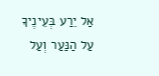אַל יֵרַע בְּעֵינֶיךָ עַל הַנַּעַר וְעַל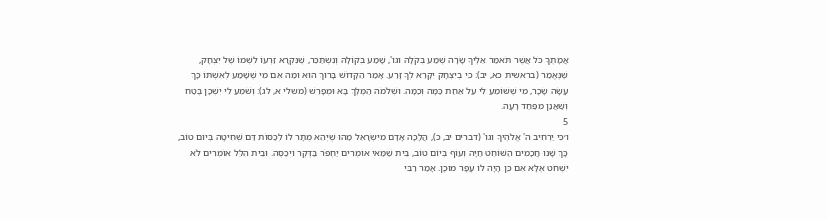אֲמָתֶךָ כֹּל אֲשֶׁר תֹּאמַר אֵלֶיךָ שָׂרָה שְׁמַע בְּקֹלָהּ וגו', שָׁמַע בְּקוֹלָהּ וְנִשְׂתַּכֵּר, שֶׁנִּקְרָא זַרְעוֹ לִשְׁמוֹ שֶׁל יִצְחָק, שֶׁנֶּאֱמַר (בראשית כא, יב): כִּי בְיִצְחָק יִקָּרֵא לְךָ זָרַע. אָמַר הַקָּדוֹשׁ בָּרוּךְ הוּא וּמַה אִם מִי שֶׁשָּׁמַע לְאִשְׁתּוֹ כָּךְ עָשָׂה שָׂכָר, מִי שֶׁשּׁוֹמֵעַ לִי עַל אַחַת כַּמָּה וְכַמָּה. וּשְׁלֹמֹה הַמֶּלֶךְ בָּא וּמְפָרֵשׁ (משלי א, לג): וְשֹׁמֵעַ לִי יִשְׁכָּן בֶּטַח וְשַׁאֲנַן מִפַּחַד רָעָה.
5
ו׳כִּי יַרְחִיב ה' אֱלֹהֶיךָ וגו' (דברים יב, כ), הֲלָכָה אָדָם מִיִּשְׂרָאֵל מַהוּ שֶׁיְהֵא מֻתָּר לוֹ לְכַסּוֹת דַּם שְׁחִיטָה בְּיוֹם טוֹב, כָּךְ שָׁנוּ חֲכָמִים הַשּׁוֹחֵט חַיָּה וְעוֹף בְּיוֹם טוֹב, בֵּית שַׁמַּאי אוֹמְרִים יַחְפֹּר בַּדֶּקֶר וִיכַסֶּה. וּבֵית הִלֵּל אוֹמְרִים לֹא יִשְׁחֹט אֶלָּא אִם כֵּן הָיָה לוֹ עָפָר מוּכָן. אָמַר רַבִּי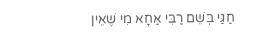חַגַּי בְּשֵׁם רַבִּי אַחָא מִי שֶׁאֵין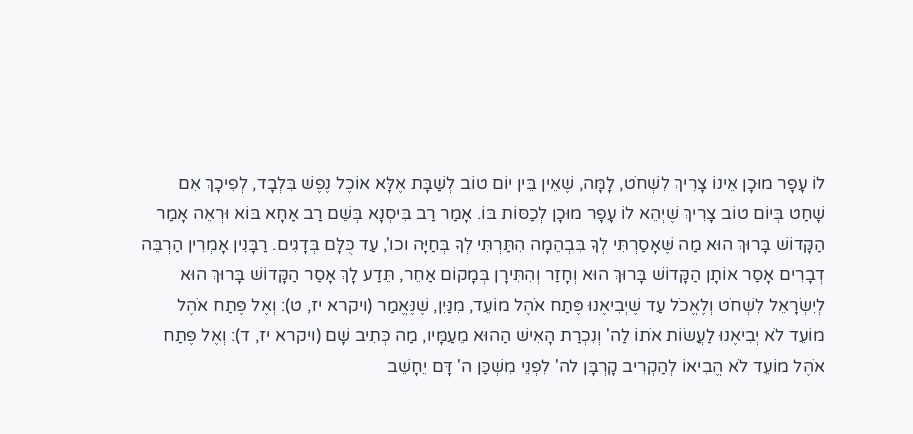לוֹ עָפָר מוּכָן אֵינוֹ צָרִיךְ לִשְׁחֹט, לָמָּה, שֶׁאֵין בֵּין יוֹם טוֹב לְשַׁבָּת אֶלָּא אוֹכֶל נֶפֶשׁ בִּלְבָד, לְפִיכָךְ אִם שָׁחַט בְּיוֹם טוֹב צָרִיךְ שֶׁיְהֵא לוֹ עָפָר מוּכָן לְכַסּוֹת בּוֹ. אָמַר רַב בִּיסְנָא בְּשֵׁם רַב אַחָא בּוֹא וּרְאֵה אָמַר הַקָּדוֹשׁ בָּרוּךְ הוּא מַה שֶּׁאָסַרְתִּי לְךָ בִּבְהֵמָה הִתַּרְתִּי לְךָ בְּחַיָּה וכו', עַד כֻּלָּם בְּדָגִים. רַבָּנִין אָמְרִין הַרְבֵּה דְבָרִים אָסַר אוֹתָן הַקָּדוֹשׁ בָּרוּךְ הוּא וְחָזַר וְהִתִּירָן בְּמָקוֹם אַחֵר, תֵּדַע לָךְ אָסַר הַקָּדוֹשׁ בָּרוּךְ הוּא לְיִשְׂרָאֵל לִשְׁחֹט וְלֶאֱכֹל עַד שֶׁיְבִיאֶנוּ פֶּתַח אֹהֶל מוֹעֵד, מִנַּיִן, שֶׁנֶּאֱמַר (ויקרא יז, ט): וְאֶל פֶּתַח אֹהֶל מוֹעֵד לֹא יְבִיאֶנוּ לַעֲשׂוֹת אֹתוֹ לַה' וְנִכְרַת הָאִישׁ הַהוּא מֵעַמָּיו, מַה כְּתִיב שָׁם (ויקרא יז, ד): וְאֶל פֶּתַח אֹהֶל מוֹעֵד לֹא הֱבִיאוֹ לְהַקְרִיב קָרְבָּן לה' לִפְנֵי מִשְׁכַּן ה' דָּם יֵחָשֵׁב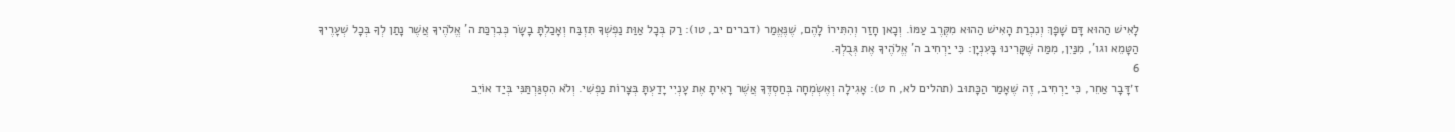לָאִישׁ הַהוּא דָּם שָׁפָךְ וְנִכְרַת הָאִישׁ הַהוּא מִקֶּרֶב עַמּוֹ. וְכָאן חָזַר וְהִתִּירוֹ לָהֶם, שֶׁנֶּאֱמַר (דברים יב, טו): רַק בְּכָל אַוַּת נַפְשְׁךָ תִּזְבַּח וְאָכַלְתָּ בָשָׂר כְּבִרְכַּת ה' אֱלֹהֶיךָ אֲשֶׁר נָתַן לְךָ בְּכָל שְׁעָרֶיךָ הַטָּמֵא וגו', מִנַּיִן, מִמַּה שֶּׁקָּרִינוּ בָּעִנְיָן: כִּי יַרְחִיב ה' אֱלֹהֶיךָ אֶת גְּבֻלְךָ.
6
ז׳דָּבָר אַחֵר, כִּי יַרְחִיב, זֶה שֶׁאָמַר הַכָּתוּב (תהלים לא, ח ט): אָגִילָה וְאֶשְׂמְחָה בְּחַסְדֶּךָ אֲשֶׁר רָאִיתָ אֶת עָנְיִי יָדַעְתָּ בְּצָרוֹת נַפְשִׁי. וְלֹא הִסְגַּרְתַּנִּי בְּיַד אוֹיֵב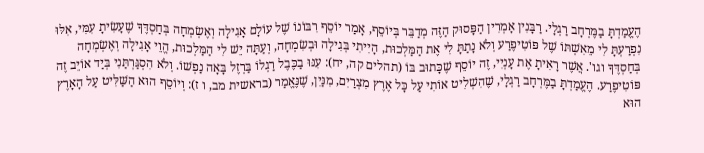הֶעֱמַדְתָּ בַמֶּרְחָב רַגְלָי. רַבָּנִין אָמְרִין הַפָּסוּק הַזֶּה מְדַבֵּר בְּיוֹסֵף, אָמַר יוֹסֵף רִבּוֹנוֹ שֶׁל עוֹלָם אָגִילָה וְאֶשְׂמְחָה בְּחַסְדֶּךָ שֶׁעָשִׂיתָ עִמִּי, אִלּוּ נִפְרַעְתָּ לִי מֵאִשְׁתּוֹ שֶׁל פּוֹטִיפֶרַע וְלֹא נָתַתָּ לִי אֶת הַמַּלְכוּת, הָיִיתִי בְּגִילָה וּבְשִׂמְחָה, וְעַתָּה יֵשׁ לִי הַמַּלְכוּת, הֱוֵי אָגִילָה וְאֶשְׂמְחָה בְּחַסְדֶּךָ וגו'. אֲשֶׁר רָאִיתָ אֶת עָנְיִי, זֶה יוֹסֵף שֶׁכָּתוּב בּוֹ (תהלים קה, יח): עִנּוּ בַכֶּבֶל רַגְלוֹ בַּרְזֶל בָּאָה נַפְשׁוֹ. וְלֹא הִסְגַּרְתַּנִי בְּיַד אוֹיֵב זֶה פּוֹטִיפֶרַע. הֶעֱמַדְתָּ בַמֶּרְחָב רַגְלָי, שֶׁהִשְׁלִיט אוֹתִי עַל כָּל אֶרֶץ מִצְרַיִם, מִנַּיִן, שֶׁנֶּאֱמַר (בראשית מב, ו ז): וְיוֹסֵף הוּא הַשַּׁלִּיט עַל הָאָרֶץ הוּא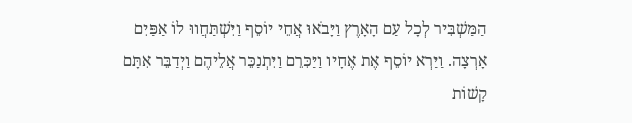הַמַּשְׁבִּיר לְכָל עַם הָאָרֶץ וַיָּבֹאוּ אֲחֵי יוֹסֵף וַיִּשְׁתַּחֲווּ לוֹ אַפַּיִם אָרְצָה. וַיַּרְא יוֹסֵף אֶת אֶחָיו וַיַּכִּרֵם וַיִּתְנַכֵּר אֲלֵיהֶם וַיְדַבֵּר אִתָּם קָשׁוֹת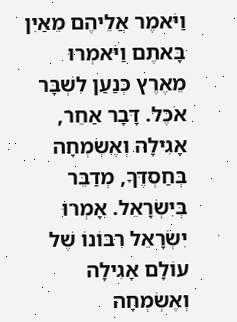וַיֹּאמֶר אֲלֵיהֶם מֵאַיִן בָּאתֶם וַיֹּאמְרוּ מֵאֶרֶץ כְּנַעַן לִשְׁבָּר אֹכֶל. דָּבָר אַחֵר, אָגִילָה וְאֶשְׂמְחָה בְּחַסְדֶּךָ, מְדַבֵּר בְּיִשְׂרָאֵל. אָמְרוּ יִשְׂרָאֵל רִבּוֹנוֹ שֶׁל עוֹלָם אָגִילָה וְאֶשְׂמְחָה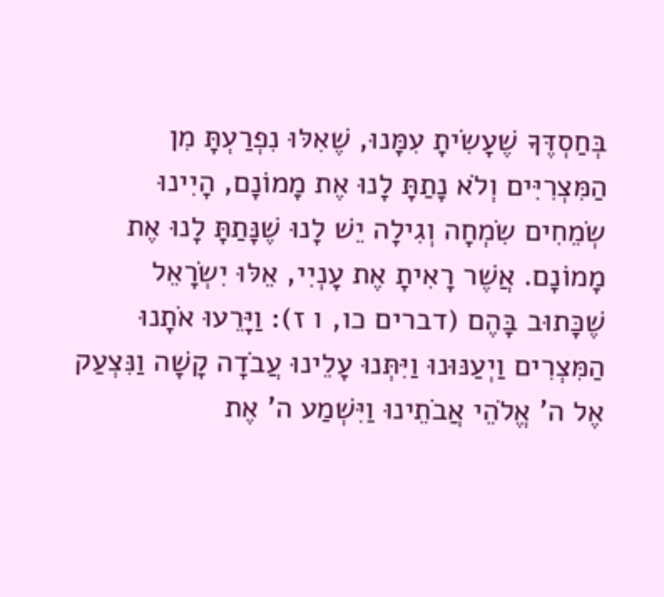בְּחַסְדֶּךָ שֶׁעָשִׂיתָ עִמָּנוּ, שֶׁאִלּוּ נִפְרַעְתָּ מִן הַמִּצְרִיִּים וְלֹא נָתַתָּ לָנוּ אֶת מָמוֹנָם, הָיִינוּ שְׂמֵחִים שִׂמְחָה וְגִילָה יֵשׁ לָנוּ שֶׁנָּתַתָּ לָנוּ אֶת מָמוֹנָם. אֲשֶׁר רָאִיתָ אֶת עָנְיִי, אֵלּוּ יִשְׂרָאֵל שֶׁכָּתוּב בָּהֶם (דברים כו, ו ז): וַיָּרֵעוּ אֹתָנוּ הַמִּצְרִים וַיְעַנּוּנוּ וַיִּתְּנוּ עָלֵינוּ עֲבֹדָה קָשָׁה וַנִּצְעַק אֶל ה' אֱלֹהֵי אֲבֹתֵינוּ וַיִּשְׁמַע ה' אֶת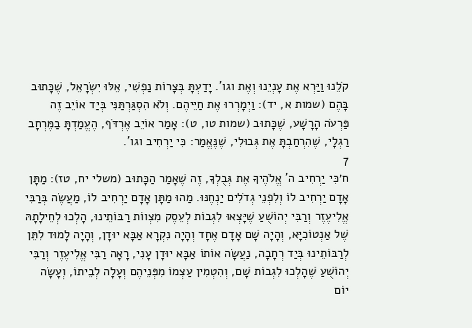קֹלֵנוּ וַיַּרְא אֶת עָנְיֵנוּ וְאֶת וגו'. יָדַעְתָּ בְּצָרוֹת נַפְשִׁי, אֵלּוּ יִשְׂרָאֵל, שֶׁכָּתוּב בָּהֶם (שמות א, יד): וַיְמָרְרוּ אֶת חַיֵּיהֶם. וְלֹא הִסְגַּרְתַּנִּי בְּיַד אוֹיֵב זֶה פַּרְעֹה הָרָשָׁע, שֶׁכָּתוּב (שמות טו, ט): אָמַר אוֹיֵב אֶרְדֹּף, הֶעֱמַדְתָּ בַמֶּרְחָב רַגְלָי, שֶׁהִרְחַבְתָּ אֶת גְּבוּלִי, שֶׁנֶּאֱמַר: כִּי יַרְחִיב וגו'.
7
ח׳כִּי יַרְחִיב ה' אֱלֹהֶיךָ אֶת גְּבֻלְךָ, זֶה שֶׁאָמַר הַכָּתוּב (משלי יח, טז): מַתָּן אָדָם יַרְחִיב לוֹ וְלִפְנֵי גְדֹלִים יַנְחֶנּוּ. מַהוּ מַתָּן אָדָם יַרְחִיב לוֹ, מַעֲשֶׂה בְּרַבִּי אֱלִיעֶזֶר וְרַבִּי יְהוֹשֻׁעַ שֶׁיָּצְאוּ לִגְבוֹת לְעֵסֶק מִצְווֹת רַבּוֹתֵינוּ, הָלְכוּ לְחֵילָתָהּ שֶׁל אַנְטוֹכִיָּא, וְהָיָה שָׁם אָדָם אֶחָד וְהָיָה נִקְרָא אַבָּא יוּדָן, וְהָיָה לָמוּד לִתֵּן לְרַבּוֹתֵינוּ בְּיַד רְחָבָה, נַעֲשָׂה אוֹתוֹ אַבָּא יוּדָן עָנִי, רָאָה רַבִּי אֱלִיעֶזֶר וְרַבִּי יְהוֹשֻׁעַ שֶׁהָלְכוּ לִגְבוֹת שָׁם, וְהִטְמִין עַצְמוֹ מִפְּנֵיהֶם וְעָלָה לְבֵיתוֹ, וְעָשָׂה יוֹם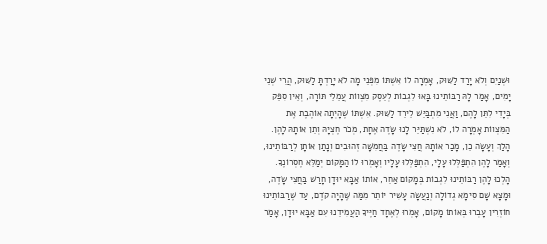וּשְׁנַיִם וְלֹא יָרַד לַשּׁוּק, אָמְרָה לוֹ אִשְׁתּוֹ מִפְּנֵי מָה לֹא יָרַדְתָּ לַשּׁוּק, הֲרֵי שְׁנֵי יָמִים, אָמַר לָהּ רַבּוֹתֵינוּ בָּאוּ לִגְבוֹת לְעֵסֶק מִצְווֹת עֲמֵלֵי תּוֹרָה, וְאֵין סִפֵּק בְּיָדִי לִתֵּן לָהֶם, וַאֲנִי מִתְבַּיֵּשׁ לֵירֵד לַשּׁוּק. אִשְׁתּוֹ שֶׁהָיְתָה אוֹהֶבֶת אֶת הַמִּצְווֹת אָמְרָה לוֹ, לֹא נִשְׁתַּיֵּר לָנוּ שָׂדֶה אֶחָת, מְכֹר חֶצְיָהּ וְתֵן אוֹתָהּ לָהֶן. הָלַךְ וְעָשָׂה כֵן, מָכַר אוֹתָהּ חֲצִי שָׂדֶה בַּחֲמִשָּׁה זְהוּבִים וְנָתַן אוֹתָן לְרַבּוֹתֵינוּ, וְאָמַר לָהֶן הִתְפַּלְּלוּ עָלָי, הִתְפַּלְּלוּ עָלָיו וְאָמְרוּ לוֹ הַמָּקוֹם יְמַלֵּא חֶסְרוֹנֶךָ. הָלְכוּ לָהֶן רַבּוֹתֵינוּ לִגְבוֹת בְּמָקוֹם אַחֵר, אוֹתוֹ אַבָּא יוּדָן חָרַשׁ בַּחֲצִי שָׂדֶה, וּמָצָא שָׁם סִימָא גְדוֹלָה וְנַעֲשָׂה עָשִׁיר יוֹתֵר מִמַּה שֶּׁהָיָה קֹדֶם, עַד שֶׁרַבּוֹתֵינוּ חוֹזְרִין עָבְרוּ בְּאוֹתוֹ מָקוֹם, אָמְרוּ לְאֶחָד חַיֶּיךָ הַעֲמִידֵנוּ עִם אַבָּא יוּדָן, אָמַר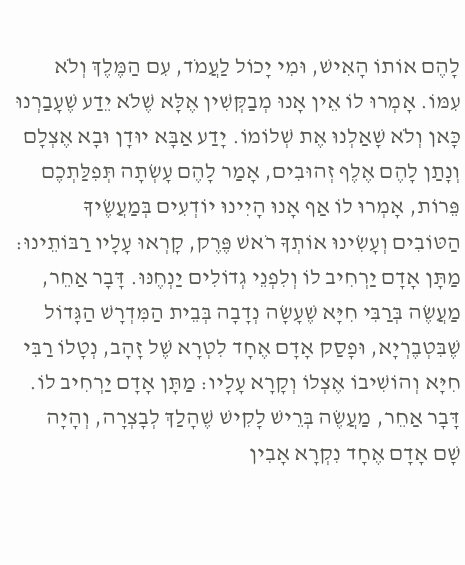לָהֶם אוֹתוֹ הָאִישׁ, וּמִי יָכוֹל לַעֲמֹד, עִם הַמֶּלֶךְ וְלֹא עִמּוֹ. אָמְרוּ לוֹ אֵין אָנוּ מְבַקְּשִׁין אֶלָּא שֶׁלֹא יֵדַע שֶׁעָבַרְנוּ כָּאן וְלֹא שָׁאַלְנוּ אֶת שְׁלוֹמוֹ. יָדַע אַבָּא יוּדָן וּבָא אֶצְלָם וְנָתַן לָהֶם אֶלֶף זְהוּבִים, אָמַר לָהֶם עָשְׂתָה תְּפִלַּתְכֶם פֵּרוֹת, אָמְרוּ לוֹ אַף אָנוּ הָיִינוּ יוֹדְעִים בְּמַעֲשֶׂיךָ הַטּוֹבִים וְעָשִׂינוּ אוֹתְךָ רֹאשׁ פֶּרֶק, קָרְאוּ עָלָיו רַבּוֹתֵינוּ: מַתָּן אָדָם יַרְחִיב לוֹ וְלִפְנֵי גְדוֹלִים יַנְחֶנּוּ. דָּבָר אַחֵר, מַעֲשֶׂה בְּרַבִּי חִיָּא שֶׁעָשָׂה נְדָבָה בְּבֵית הַמִּדְרָשׁ הַגָּדוֹל שֶׁבִּטְבֶרְיָא, וּפָסַק אָדָם אֶחָד לִטְרָא שֶׁל זָהָב, נְטָלוֹ רַבִּי חִיָּא וְהוֹשִׁיבוֹ אֶצְלוֹ וְקָרָא עָלָיו: מַתָּן אָדָם יַרְחִיב לוֹ. דָּבָר אַחֵר, מַעֲשֶׂה בְּרֵישׁ לָקִישׁ שֶׁהָלַךְ לְבָצְרָה, וְהָיָה שָׁם אָדָם אֶחָד נִקְרָא אָבִין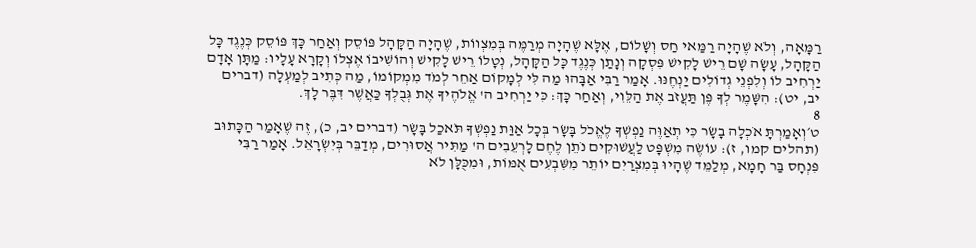רַמָּאָה, וְלֹא שֶׁהָיָה רַמַּאי חַס וְשָׁלוֹם, אֶלָּא שֶׁהָיָה מְרַמֶּה בְּמִצְווֹת, שֶׁהָיָה הַקָּהָל פּוֹסֵק וְאַחַר כָּךְ פּוֹסֵק כְּנֶגֶד כָּל הַקָּהָל, עָשָׂה שָׁם רֵישׁ לָקִישׁ פִּסְקָה וְנָתַן כְּנֶגֶד כָּל הַקָּהָל, נְטָלוֹ רֵישׁ לָקִישׁ וְהוֹשִׁיבוֹ אֶצְלוֹ וְקָרָא עָלָיו: מַתָּן אָדָם יַרְחִיב לוֹ וְלִפְנֵי גְדוֹלִים יַנְחֶנּוּ. אָמַר רַבִּי אַבָּהוּ מַה לִּי לְמָקוֹם אַחֵר לְמֹד מִמְקוֹמוֹ, מַה כְּתִיב לְמַעְלָה (דברים יב, יט): הִשָּׁמֶר לְךָ פֶּן תַּעֲזֹב אֶת הַלֵּוִי, וְאַחַר כָּךְ: כִּי יַרְחִיב ה' אֱלֹהֶיךָ אֶת גְּבֻלְךָ כַּאֲשֶׁר דִּבֶּר לָךְ.
8
ט׳וְאָמַרְתָּ אֹכְלָה בָשָׂר כִּי תְאַוֶּה נַפְשְׁךָ לֶאֱכֹל בָּשָׂר בְּכָל אַוַּת נַפְשְׁךָ תֹּאכַל בָּשָׂר (דברים יב, כ), זֶה שֶׁאָמַר הַכָּתוּב (תהלים קמו, ז): עוֹשֶׂה מִשְׁפָּט לַעֲשׁוּקִים נֹתֵן לֶחֶם לָרְעֵבִים ה' מַתִּיר אֲסוּרִים, מְדַבֵּר בְּיִשְׂרָאֵל. אָמַר רַבִּי פִּנְחָס בַּר חָמָא, מְלַמֵּד שֶׁהָיוּ בְּמִצְרַיִם יוֹתֵר מִשִּׁבְעִים אֻמּוֹת, וּמִכֻּלָּן לֹא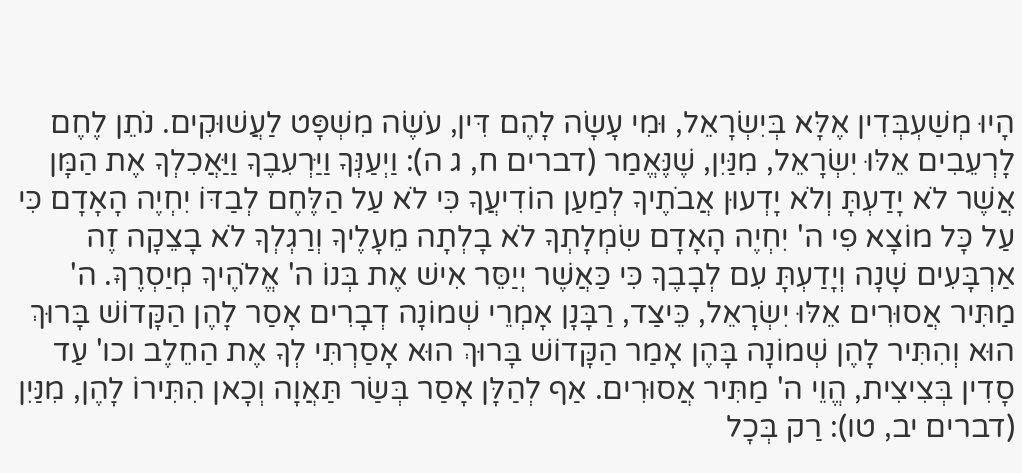הָיוּ מְשַׁעְבְּדִין אֶלָּא בְּיִשְׂרָאֵל, וּמִי עָשָׂה לָהֶם דִּין, עֹשֶׂה מִשְׁפָּט לַעֲשׁוּקִים. נֹתֵן לֶחֶם לָרְעֵבִים אֵלּוּ יִשְׂרָאֵל, מִנַּיִן, שֶׁנֶּאֱמַר (דברים ח, ג ה): וַיְעַנְּךָ וַיַּרְעִבֶךָ וַיַּאֲכִלְךָ אֶת הַמָּן אֲשֶׁר לֹא יָדַעְתָּ וְלֹא יָדְעוּן אֲבֹתֶיךָ לְמַעַן הוֹדִיעֲךָ כִּי לֹא עַל הַלֶּחֶם לְבַדּוֹ יִחְיֶה הָאָדָם כִּי עַל כָּל מוֹצָא פִי ה' יִחְיֶה הָאָדָם שִׂמְלָתְךָ לֹא בָלְתָה מֵעָלֶיךָ וְרַגְלְךָ לֹא בָצֵקָה זֶה אַרְבָּעִים שָׁנָה וְיָדַעְתָּ עִם לְבָבֶךָ כִּי כַּאֲשֶׁר יְיַסֵּר אִישׁ אֶת בְּנוֹ ה' אֱלֹהֶיךָ מְיַסְרֶךָּ. ה' מַתִּיר אֲסוּרִים אֵלּוּ יִשְׂרָאֵל, כֵּיצַד, רַבָּנָן אָמְרֵי שְׁמוֹנָה דְבָרִים אָסַר לָהֶן הַקָּדוֹשׁ בָּרוּךְ הוּא וְהִתִּיר לָהֶן שְׁמוֹנָה בָּהֶן אָמַר הַקָּדוֹשׁ בָּרוּךְ הוּא אָסַרְתִּי לְךָ אֶת הַחֵלֶב וכו' עַד סָדִין בְּצִיצִית, הֱוֵי ה' מַתִּיר אֲסוּרִים. אַף לְהַלָּן אָסַר בְּשַׂר תַּאֲוָה וְכָאן הִתִּירוֹ לָהֶן, מִנַּיִן (דברים יב, טו): רַק בְּכָל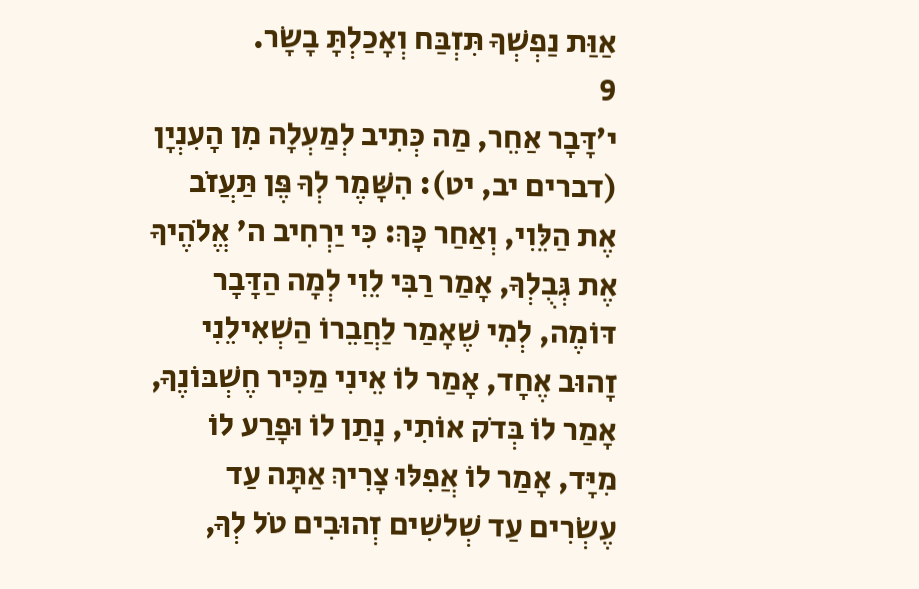אַוַּת נַפְשְׁךָ תִּזְבַּח וְאָכַלְתָּ בָשָׂר.
9
י׳דָּבָר אַחֵר, מַה כְּתִיב לְמַעְלָה מִן הָעִנְיָן (דברים יב, יט): הִשָּׁמֶר לְךָ פֶּן תַּעֲזֹב אֶת הַלֵּוִי, וְאַחַר כָּךְ: כִּי יַרְחִיב ה' אֱלֹהֶיךָ אֶת גְּבֻלְךָ, אָמַר רַבִּי לֵוִי לְמָה הַדָּבָר דּוֹמֶה, לְמִי שֶׁאָמַר לַחֲבֵרוֹ הַשְׁאִילֵנִי זָהוּב אֶחָד, אָמַר לוֹ אֵינִי מַכִּיר חֶשְׁבּוֹנֶךָ, אָמַר לוֹ בְּדֹק אוֹתִי, נָתַן לוֹ וּפָרַע לוֹ מִיָּד, אָמַר לוֹ אֲפִלּוּ צָרִיךְ אַתָּה עַד עֶשְׂרִים עַד שְׁלשִׁים זְהוּבִים טֹל לְךָ,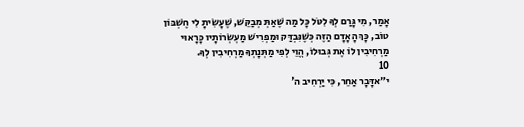אָמַר, מִי גָּרַם לְךָ לִטֹּל כָּל מַה שֶּׁאַתְּ מְבַקֵּשׁ, שֶׁעָשִׂיתָ לִי חֶשְׁבּוֹן טוֹב, כָּךְ הָאָדָם הַזֶּה כְּשֶׁנִּבְדַּק וּמַפְרִישׁ מַעְשְׂרוֹתָיו כָּרָאוּי מַרְחִיבִין לוֹ אֶת גְּבוּלוֹ, הֱוֵי לְפִי מַתְּנָתְךָ מַרְחִיבִין לְךָ.
10
י״אדָּבָר אַחֵר, כִּי יַרְחִיב ה'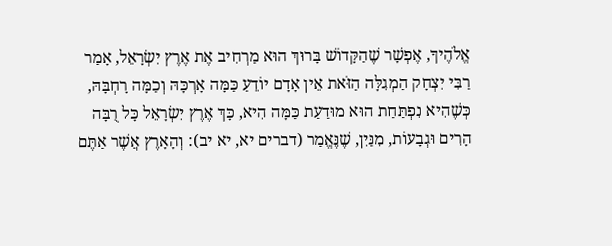אֱלֹהֶיךָ, אֶפְשָׁר שֶׁהַקָּדוֹשׁ בָּרוּךְ הוּא מַרְחִיב אֶת אֶרֶץ יִשְׂרָאֵל, אָמַר רַבִּי יִצְחָק הַמְגִלָּה הַזֹּאת אֵין אָדָם יוֹדֵעַ כַּמָּה אָרְכָּהּ וְכַמָּה רָחְבָּהּ, כְּשֶׁהִיא נִפְתַּחַת הוּא מוּדַעַת כַּמָּה הִיא, כָּךְ אֶרֶץ יִשְׂרָאֵל כָּל רֻבָּה הָרִים וּגְבָעוֹת, מִנַּיִן, שֶׁנֶּאֱמַר (דברים יא, יא יב): וְהָאָרֶץ אֲשֶׁר אַתֶּם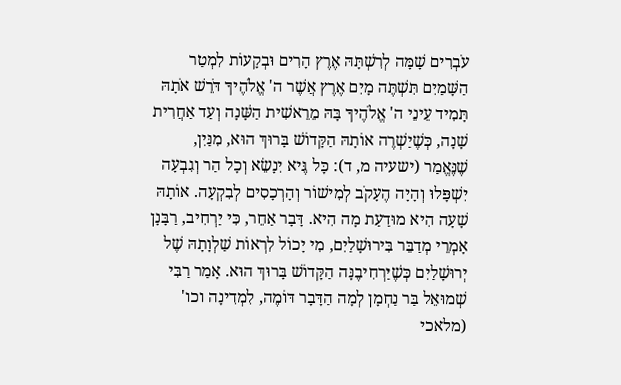עֹבְרִים שָׁמָּה לְרִשְׁתָּהּ אֶרֶץ הָרִים וּבְקָעוֹת לִמְטַר הַשָּׁמַיִם תִּשְׁתֶּה מָיִם אֶרֶץ אֲשֶׁר ה' אֱלֹהֶיךָ דֹּרֵשׁ אֹתָהּ תָּמִיד עֵינֵי ה' אֱלֹהֶיךָ בָּהּ מֵרֵאשִׁית הַשָּׁנָה וְעַד אַחֲרִית שָׁנָה, כְּשֶׁיַשְׁרֶה אוֹתָהּ הַקָּדוֹשׁ בָּרוּךְ הוּא, מִנַּיִן, שֶׁנֶּאֱמַר (ישעיה מ, ד): כָּל גֶּיא יִנָשֵׂא וְכָל הַר וְגִבְעָה יִשְׁפָּלוּ וְהָיָה הֶעָקֹב לְמִישׁוֹר וְהָרְכָסִים לְבִקְעָה. אוֹתָהּ שָׁעָה הִיא מוּדַעַת מָה הִיא. דָּבָר אַחֵר, כִּי יַרְחִיב, רַבָּנָן אָמְרֵי מְדַבֵּר בִּירוּשָׁלַיִם, מִי יָכוֹל לִרְאוֹת שַׁלְוָתָהּ שֶׁל יְרוּשָׁלַיִם כְּשֶׁיַּרְחִיבֶנָּה הַקָּדוֹשׁ בָּרוּךְ הוּא. אָמַר רַבִּי שְׁמוּאֵל בַּר נַחְמָן לְמָה הַדָּבָר דּוֹמֶה, לִמְדִינָה וכו' (מלאכי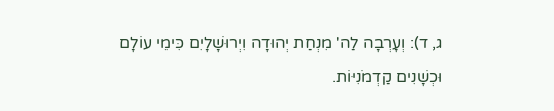ג, ד): וְעָרְבָה לַה' מִנְחַת יְהוּדָה וִיְרוּשָׁלָיִם כִּימֵי עוֹלָם וּכְשָׁנִים קַדְמֹנִיּוֹת.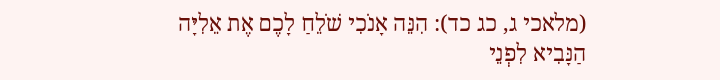(מלאכי ג, כג כד): הִנֵּה אָנֹכִי שֹׁלֵחַ לָכֶם אֶת אֵלִיָּה הַנָּבִיא לִפְנֵי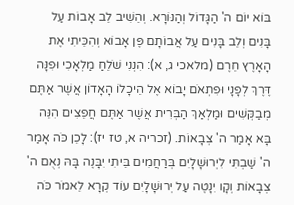בּוֹא יוֹם ה' הַגָּדוֹל וְהַנּוֹרָא. וְהֵשִׁיב לֵב אָבוֹת עַל בָּנִים וְלֵב בָּנִים עַל אֲבוֹתָם פֶּן אָבוֹא וְהִכֵּיתִי אֶת הָאָרֶץ חֵרֶם (מלאכי ג, א): הִנְנִי שֹׁלֵחַ מַלְאָכִי וּפִנָּה דֶּרֶךְ לְפָנָי וּפִתְאֹם יָבוֹא אֶל הֵיכָלוֹ הָאָדוֹן אֲשֶׁר אַתֶּם מְבַקְּשִׁים וּמַלְאַךְ הַבְּרִית אֲשֶׁר אַתֶּם חֲפֵצִים הִנֵּה בָּא אָמַר ה' צְבָאוֹת. (זכריה א, טז יז): לָכֵן כֹּה אָמַר ה' שַׁבְתִּי לִיְרוּשָׁלָיִם בְּרַחֲמִים בֵּיתִי יִבָּנֶה בָּהּ נְאֻם ה' צְבָאוֹת וְקָו יִנָטֶה עַל יְרוּשָׁלָיִם עוֹד קְרָא לֵאמֹר כֹּה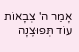אָמַר ה' צְבָאוֹת עוֹד תְּפוּצֶנָה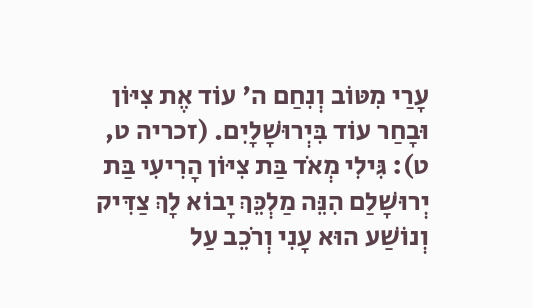עָרַי מִטּוֹב וְנִחַם ה' עוֹד אֶת צִיּוֹן וּבָחַר עוֹד בִּיְרוּשָׁלָיִם. (זכריה ט, ט): גִּילִי מְאֹד בַּת צִיּוֹן הָרִיעִי בַּת יְרוּשָׁלַם הִנֵּה מַלְכֵּךְ יָבוֹא לָךְ צַדִּיק וְנוֹשַׁע הוּא עָנִי וְרֹכֵב עַל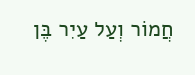חֲמוֹר וְעַל עַיִר בֶּן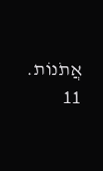אֲתֹנוֹת.
11